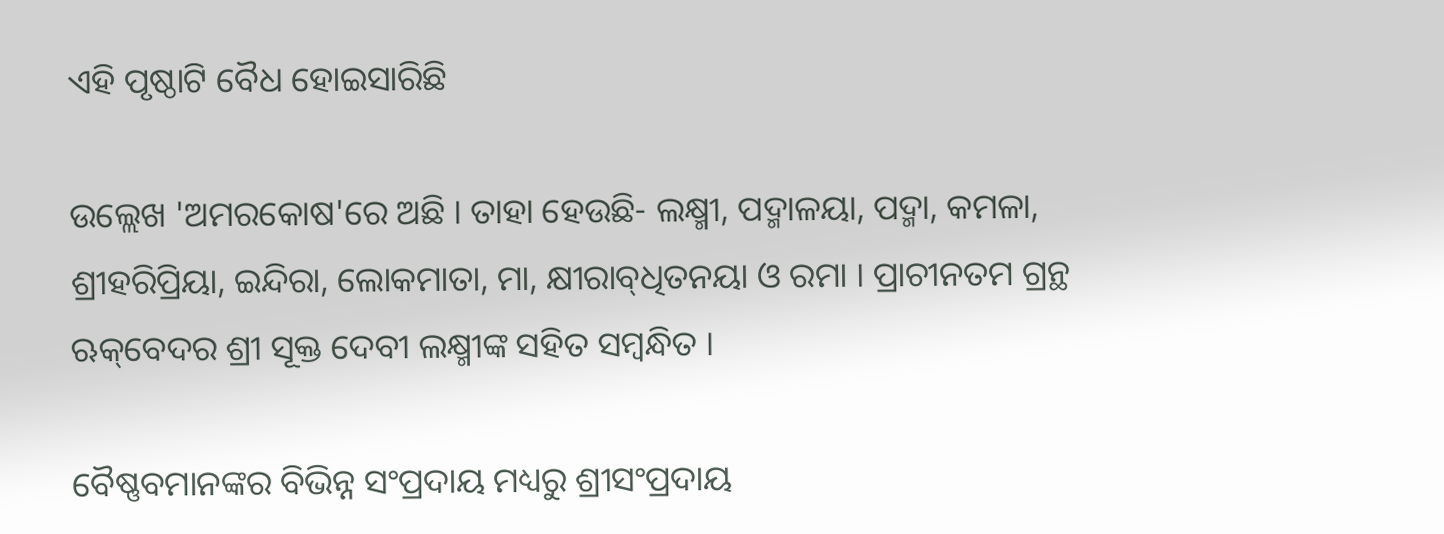ଏହି ପୃଷ୍ଠାଟି ବୈଧ ହୋଇସାରିଛି

ଉଲ୍ଲେଖ 'ଅମରକୋଷ'ରେ ଅଛି । ତାହା ହେଉଛି- ଲକ୍ଷ୍ମୀ, ପଦ୍ମାଳୟା, ପଦ୍ମା, କମଳା, ଶ୍ରୀହରିପ୍ରିୟା, ଇନ୍ଦିରା, ଲୋକମାତା, ମା, କ୍ଷୀରାବ୍‌ଧିତନୟା ଓ ରମା । ପ୍ରାଚୀନତମ ଗ୍ରନ୍ଥ ଋକ୍‌ବେଦର ଶ୍ରୀ ସୂକ୍ତ ଦେବୀ ଲକ୍ଷ୍ମୀଙ୍କ ସହିତ ସମ୍ବନ୍ଧିତ ।

ବୈଷ୍ଣବମାନଙ୍କର ବିଭିନ୍ନ ସଂପ୍ରଦାୟ ମଧ୍ୟରୁ ଶ୍ରୀସଂପ୍ରଦାୟ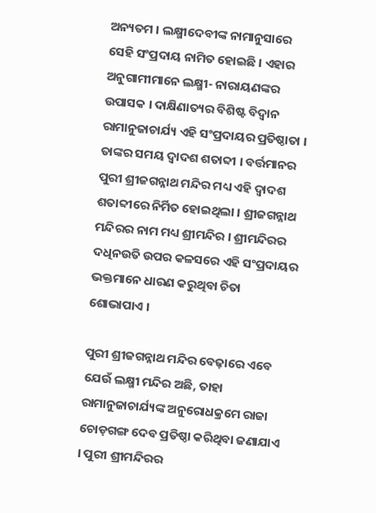ଅନ୍ୟତମ । ଲକ୍ଷ୍ମୀଦେବୀଙ୍କ ନାମାନୁସାରେ ସେହି ସଂପ୍ରଦାୟ ନାମିତ ହୋଇଛି । ଏହାର ଅନୁଗାମୀମାନେ ଲକ୍ଷ୍ମୀ- ନାରାୟଣଙ୍କର ଉପାସକ । ଦାକ୍ଷିଣାତ୍ୟର ବିଶିଷ୍ଟ ବିଦ୍ୱାନ ରାମାନୁଜାଚାର୍ଯ୍ୟ ଏହି ସଂପ୍ରଦାୟର ପ୍ରତିଷ୍ଠାତା । ତାଙ୍କର ସମୟ ଦ୍ୱାଦଶ ଶତାବ୍ଦୀ । ବର୍ତ୍ତମାନର ପୁରୀ ଶ୍ରୀଜଗନ୍ନାଥ ମନ୍ଦିର ମଧ୍ୟ ଏହି ଦ୍ୱାଦଶ ଶତାବ୍ଦୀରେ ନିର୍ମିତ ହୋଇଥିଲା । ଶ୍ରୀଜଗନ୍ନାଥ ମନ୍ଦିରର ନାମ ମଧ୍ୟ ଶ୍ରୀମନ୍ଦିର । ଶ୍ରୀମନ୍ଦିରର ଦଧିନଉତି ଉପର କଳସରେ ଏହି ସଂପ୍ରଦାୟର ଭକ୍ତମାନେ ଧାରଣ କରୁଥିବା ଚିତା ଶୋଭାପାଏ ।

ପୁରୀ ଶ୍ରୀଜଗନ୍ନାଥ ମନ୍ଦିର ବେଢ଼ାରେ ଏବେ ଯେଉଁ ଲକ୍ଷ୍ମୀ ମନ୍ଦିର ଅଛି, ତାହା ରାମାନୁଜାଚାର୍ଯ୍ୟଙ୍କ ଅନୁରୋଧକ୍ରମେ ରାଜା ଚୋଡ଼ଗଙ୍ଗ ଦେବ ପ୍ରତିଷ୍ଠା କରିଥିବା ଜଣାଯାଏ । ପୁରୀ ଶ୍ରୀମନ୍ଦିରର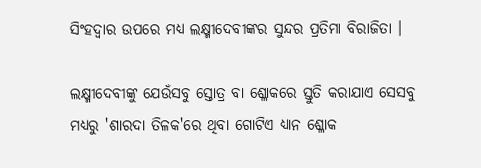ସିଂହଦ୍ୱାର ଉପରେ ମଧ୍ୟ ଲକ୍ଷ୍ମୀଦେବୀଙ୍କର ସୁନ୍ଦର ପ୍ରତିମା ବିରାଜିତା ।

ଲକ୍ଷ୍ମୀଦେବୀଙ୍କୁ ଯେଉଁସବୁ ସ୍ତୋତ୍ର ବା ଶ୍ଳୋକରେ ସ୍ତୁତି କରାଯାଏ ସେସବୁ ମଧ୍ୟରୁ 'ଶାରଦା ତିଳକ'ରେ ଥିବା ଗୋଟିଏ ଧ୍ୟାନ ଶ୍ଳୋକ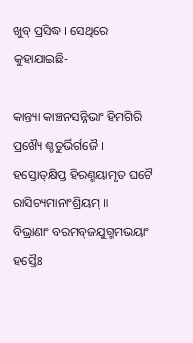ଖୁବ୍ ପ୍ରସିଦ୍ଧ । ସେଥିରେ କୁହାଯାଇଛି-

କାନ୍ତ୍ୟା କାଞ୍ଚନସନ୍ନିଭାଂ ହିମଗିରି ପ୍ରଖ୍ୟୈ ଶ୍ଚତୁର୍ଭିର୍ଗଜୈ ।
ହସ୍ତୋତ୍‌କ୍ଷିପ୍ତ ହିରଣ୍ମୟାମୃତ ଘଟୈ ରାସିଚ୍ୟମାନାଂଶ୍ରିୟମ୍ ॥
ବିଭ୍ରାଣାଂ ବରମବ୍‌ଜଯୁଗ୍ମମଭୟାଂ ହସ୍ତୈଃ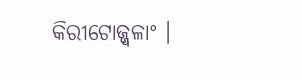କିରୀଟୋଜ୍ଜ୍ୱଳାଂ ।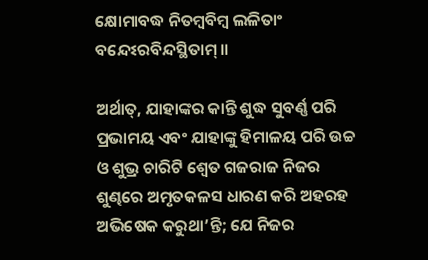କ୍ଷୋମାବଦ୍ଧ ନିତମ୍ବବିମ୍ବ ଲଳିତାଂ ବନ୍ଦେଽରବିନ୍ଦସ୍ଥିତାମ୍ ॥

ଅର୍ଥାତ୍, ଯାହାଙ୍କର କାନ୍ତି ଶୁଦ୍ଧ ସୁବର୍ଣ୍ଣ ପରି ପ୍ରଭାମୟ ଏବଂ ଯାହାଙ୍କୁ ହିମାଳୟ ପରି ଉଚ୍ଚ ଓ ଶୁଭ୍ର ଚାରିଟି ଶ୍ୱେତ ଗଜରାଜ ନିଜର ଶୁଣ୍ଢରେ ଅମୃତକଳସ ଧାରଣ କରି ଅହରହ ଅଭିଷେକ କରୁଥା’ନ୍ତି; ଯେ ନିଜର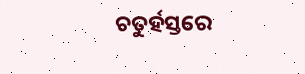ଚତୁର୍ହସ୍ତରେ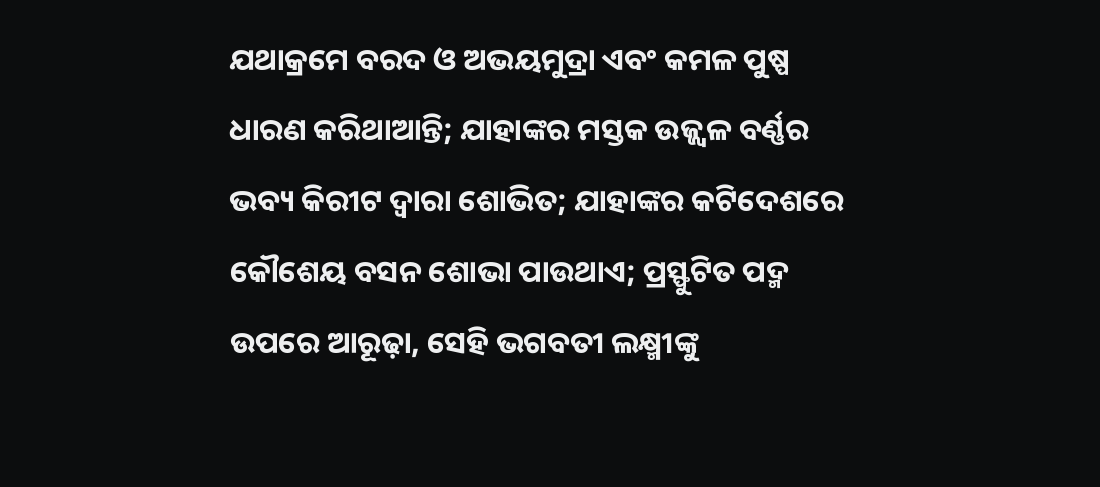ଯଥାକ୍ରମେ ବରଦ ଓ ଅଭୟମୁଦ୍ରା ଏବଂ କମଳ ପୁଷ୍ପ ଧାରଣ କରିଥାଆନ୍ତି; ଯାହାଙ୍କର ମସ୍ତକ ଉଜ୍ଜ୍ୱଳ ବର୍ଣ୍ଣର ଭବ୍ୟ କିରୀଟ ଦ୍ୱାରା ଶୋଭିତ; ଯାହାଙ୍କର କଟିଦେଶରେ କୌଶେୟ ବସନ ଶୋଭା ପାଉଥାଏ; ପ୍ରସ୍ଫୁଟିତ ପଦ୍ମ ଉପରେ ଆରୂଢ଼ା, ସେହି ଭଗବତୀ ଲକ୍ଷ୍ମୀଙ୍କୁ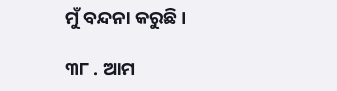ମୁଁ ବନ୍ଦନା କରୁଛି ।

୩୮ . ଆମ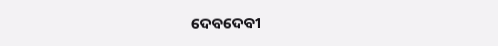ଦେବଦେବୀ